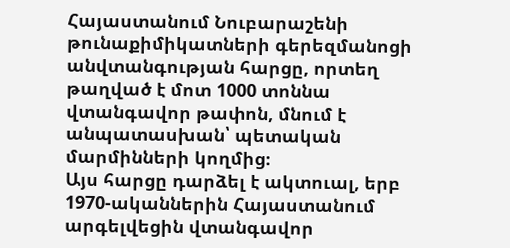Հայաստանում Նուբարաշենի թունաքիմիկատների գերեզմանոցի անվտանգության հարցը, որտեղ թաղված է մոտ 1000 տոննա վտանգավոր թափոն, մնում է անպատասխան՝ պետական մարմինների կողմից։
Այս հարցը դարձել է ակտուալ, երբ 1970-ականներին Հայաստանում արգելվեցին վտանգավոր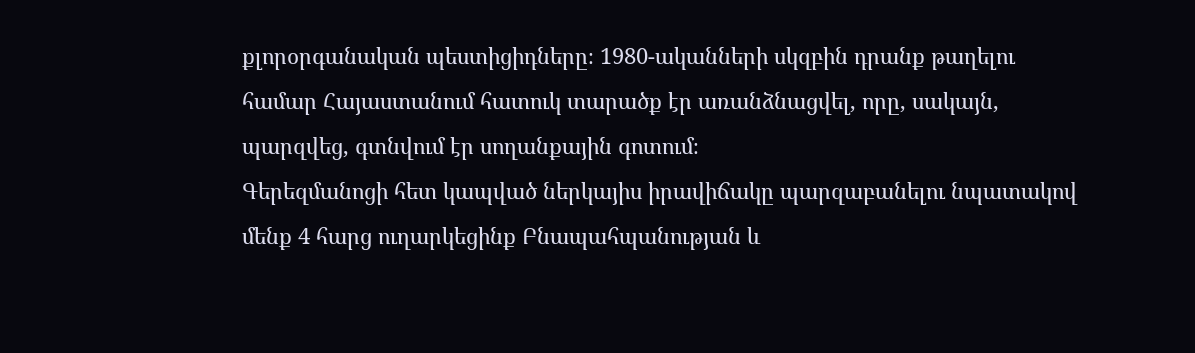քլորօրգանական պեստիցիդները։ 1980-ականների սկզբին դրանք թաղելու համար Հայաստանում հատուկ տարածք էր առանձնացվել, որը, սակայն, պարզվեց, գտնվում էր սողանքային գոտում։
Գերեզմանոցի հետ կապված ներկայիս իրավիճակը պարզաբանելու նպատակով մենք 4 հարց ուղարկեցինք Բնապահպանության և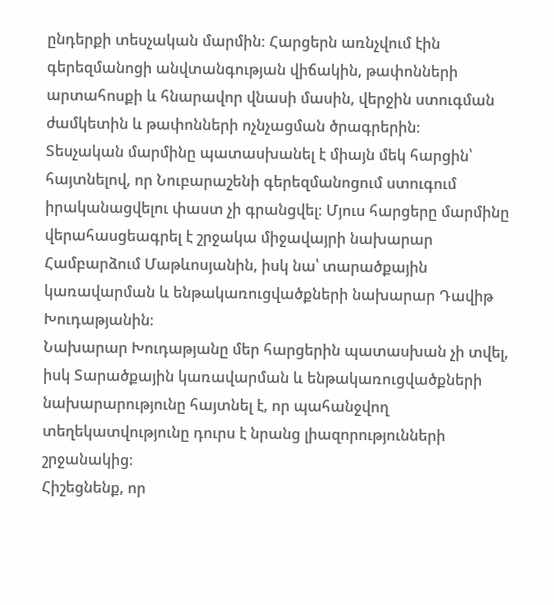ընդերքի տեսչական մարմին։ Հարցերն առնչվում էին գերեզմանոցի անվտանգության վիճակին, թափոնների արտահոսքի և հնարավոր վնասի մասին, վերջին ստուգման ժամկետին և թափոնների ոչնչացման ծրագրերին։
Տեսչական մարմինը պատասխանել է միայն մեկ հարցին՝ հայտնելով, որ Նուբարաշենի գերեզմանոցում ստուգում իրականացվելու փաստ չի գրանցվել։ Մյուս հարցերը մարմինը վերահասցեագրել է շրջակա միջավայրի նախարար Համբարձում Մաթևոսյանին, իսկ նա՝ տարածքային կառավարման և ենթակառուցվածքների նախարար Դավիթ Խուդաթյանին։
Նախարար Խուդաթյանը մեր հարցերին պատասխան չի տվել, իսկ Տարածքային կառավարման և ենթակառուցվածքների նախարարությունը հայտնել է, որ պահանջվող տեղեկատվությունը դուրս է նրանց լիազորությունների շրջանակից։
Հիշեցնենք, որ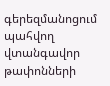գերեզմանոցում պահվող վտանգավոր թափոնների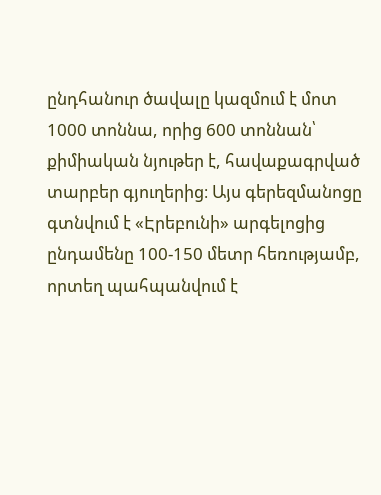ընդհանուր ծավալը կազմում է մոտ 1000 տոննա, որից 600 տոննան՝ քիմիական նյութեր է, հավաքագրված տարբեր գյուղերից։ Այս գերեզմանոցը գտնվում է «Էրեբունի» արգելոցից ընդամենը 100-150 մետր հեռությամբ, որտեղ պահպանվում է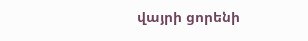վայրի ցորենի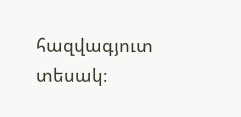հազվագյուտ տեսակ։